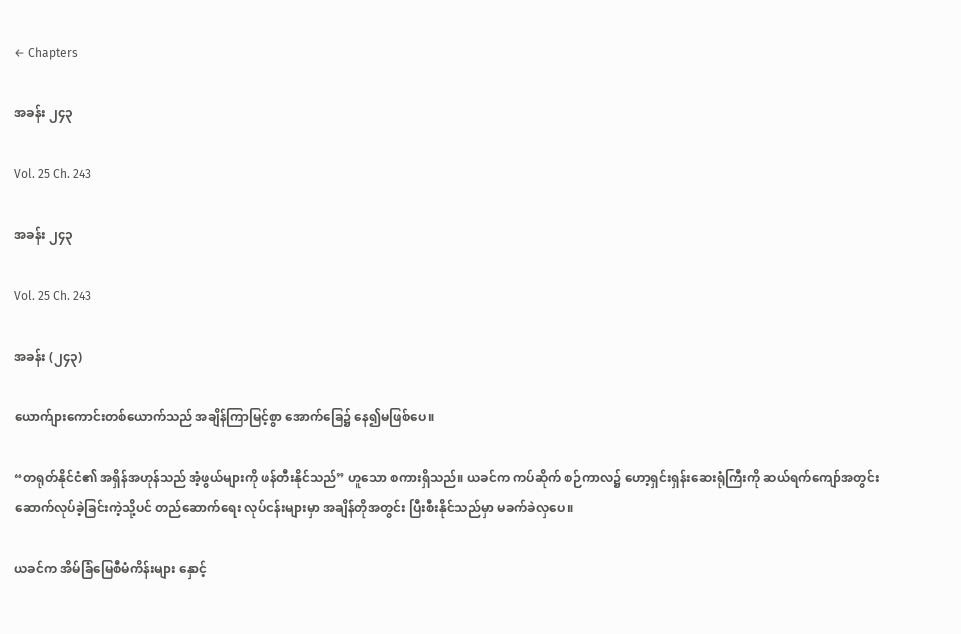← Chapters

အခန်း ၂၄၃

Vol. 25 Ch. 243

အခန်း ၂၄၃

Vol. 25 Ch. 243

အခန်း (၂၄၃)

ယောက်ျားကောင်းတစ်ယောက်သည် အချိန်ကြာမြင့်စွာ အောက်ခြေ၌ နေ၍မဖြစ်ပေ။

“တရုတ်နိုင်ငံ၏ အရှိန်အဟုန်သည် အံ့ဖွယ်များကို ဖန်တီးနိုင်သည်” ဟူသော စကားရှိသည်။ ယခင်က ကပ်ဆိုက် စဉ်ကာလ၌ ဟော့ရှင်းရှန်းဆေးရုံကြီးကို ဆယ်ရက်ကျော်အတွင်း ဆောက်လုပ်ခဲ့ခြင်းကဲ့သို့ပင် တည်ဆောက်ရေး လုပ်ငန်းများမှာ အချိန်တိုအတွင်း ပြီးစီးနိုင်သည်မှာ မခက်ခဲလှပေ။

ယခင်က အိမ်ခြံမြေစီမံကိန်းများ နှောင့်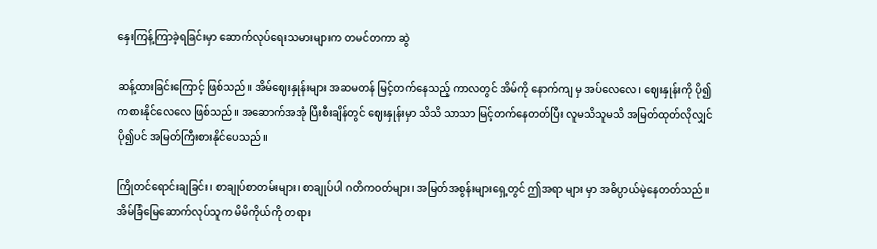နှေးကြန့်ကြာခဲ့ရခြင်းမှာ ဆောက်လုပ်ရေးသမားများက တမင်တကာ ဆွဲ

ဆန့်ထားခြင်းကြောင့် ဖြစ်သည်။ အိမ်ဈေးနှုန်းများ အဆမတန် မြင့်တက်နေသည့် ကာလတွင် အိမ်ကို နောက်ကျ မှ အပ်လေလေ၊ ဈေးနှုန်းကို ပို၍ ကစားနိုင်လေလေ ဖြစ်သည်။ အဆောက်အအုံ ပြီးစီးချိန်တွင် ဈေးနှုန်းမှာ သိသိ သာသာ မြင့်တက်နေတတ်ပြီး လူမသိသူမသိ အမြတ်ထုတ်လိုလျှင် ပို၍ပင် အမြတ်ကြီးစားနိုင်ပေသည်။

ကြိုတင်ရောင်းချခြင်း၊ စာချုပ်စာတမ်းများ၊ စာချုပ်ပါ ဂတိကဝတ်များ၊ အမြတ်အစွန်းများရှေ့တွင် ဤအရာ များ မှာ အဓိပ္ပာယ်မဲ့နေတတ်သည်။ အိမ်ခြံမြေဆောက်လုပ်သူက မိမိကိုယ်ကို တရား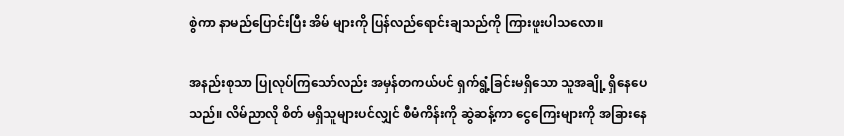စွဲကာ နာမည်ပြောင်းပြီး အိမ် များကို ပြန်လည်ရောင်းချသည်ကို ကြားဖူးပါသလော။

အနည်းစုသာ ပြုလုပ်ကြသော်လည်း အမှန်တကယ်ပင် ရှက်ရွံ့ခြင်းမရှိသော သူအချို့ ရှိနေပေသည်။ လိမ်ညာလို စိတ် မရှိသူများပင်လျှင် စီမံကိန်းကို ဆွဲဆန့်ကာ ငွေကြေးများကို အခြားနေ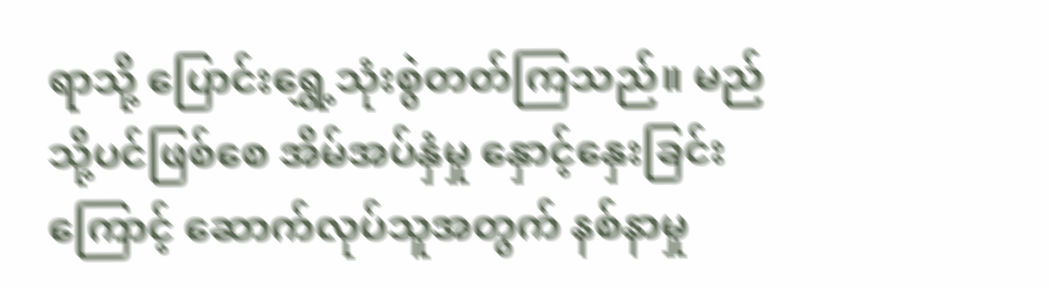ရာသို့ ပြောင်းရွှေ့သုံးစွဲတတ်ကြသည်။ မည်သို့ပင်ဖြစ်စေ အိမ်အပ်နှံမှု နှောင့်နှေးခြင်းကြောင့် ဆောက်လုပ်သူအတွက် နစ်နာမှု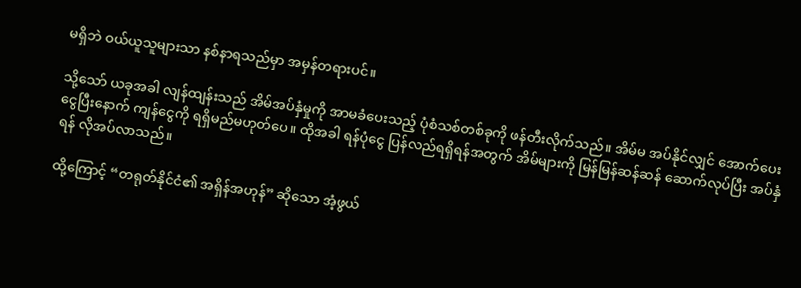မရှိဘဲ ဝယ်ယူသူများသာ နစ်နာရသည်မှာ အမှန်တရားပင်။

သို့သော် ယခုအခါ လျန်ထျန်းသည် အိမ်အပ်နှံမှုကို အာမခံပေးသည့် ပုံစံသစ်တစ်ခုကို ဖန်တီးလိုက်သည်။ အိမ်မ အပ်နိုင်လျှင် အောက်ပေးငွေပြီးနောက် ကျန်ငွေကို ရရှိမည်မဟုတ်ပေ။ ထိုအခါ ရန်ပုံငွေ ပြန်လည်ရရှိရန်အတွက် အိမ်များကို မြန်မြန်ဆန်ဆန် ဆောက်လုပ်ပြီး အပ်နှံရန် လိုအပ်လာသည်။

ထို့ကြောင့် “တရုတ်နိုင်ငံ၏ အရှိန်အဟုန်” ဆိုသော အံ့ဖွယ်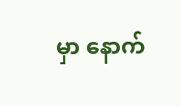မှာ နောက်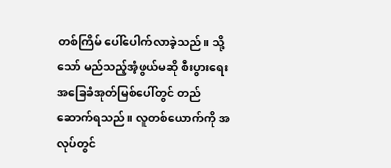တစ်ကြိမ် ပေါ်ပေါက်လာခဲ့သည်။ သို့သော် မည်သည့်အံ့ဖွယ်မဆို စီးပွားရေးအခြေခံအုတ်မြစ်ပေါ်တွင် တည်ဆောက်ရသည်။ လူတစ်ယောက်ကို အလုပ်တွင်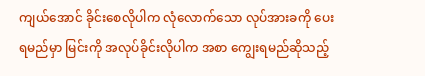ကျယ်အောင် ခိုင်းစေလိုပါက လုံလောက်သော လုပ်အားခကို ပေးရမည်မှာ မြင်းကို အလုပ်ခိုင်းလိုပါက အစာ ကျွေးရမည်ဆိုသည့်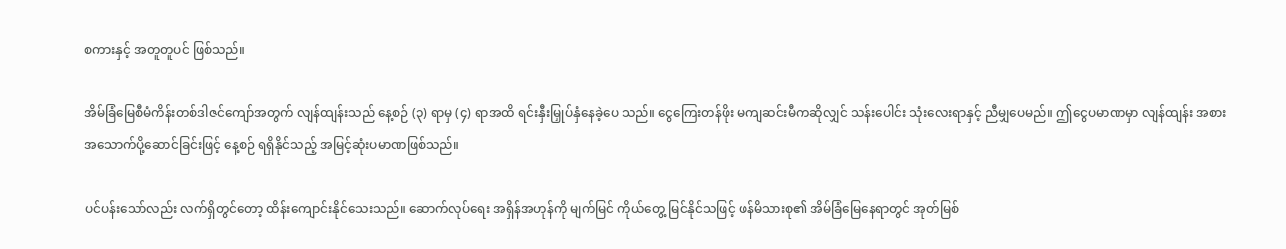စကားနှင့် အတူတူပင် ဖြစ်သည်။

အိမ်ခြံမြေစီမံကိန်းတစ်ဒါဇင်ကျော်အတွက် လျန်ထျန်းသည် နေ့စဉ် (၃) ရာမှ (၄) ရာအထိ ရင်းနှီးမြှုပ်နှံနေခဲ့ပေ သည်။ ငွေကြေးတန်ဖိုး မကျဆင်းမီကဆိုလျှင် သန်းပေါင်း သုံးလေးရာနှင့် ညီမျှပေမည်။ ဤငွေပမာဏမှာ လျန်ထျန်း အစားအသောက်ပို့ဆောင်ခြင်းဖြင့် နေ့စဉ် ရရှိနိုင်သည့် အမြင့်ဆုံးပမာဏဖြစ်သည်။

ပင်ပန်းသော်လည်း လက်ရှိတွင်တော့ ထိန်းကျောင်းနိုင်သေးသည်။ ဆောက်လုပ်ရေး အရှိန်အဟုန်ကို မျက်မြင် ကိုယ်တွေ့ မြင်နိုင်သဖြင့် ဖန်မိသားစု၏ အိမ်ခြံမြေနေရာတွင် အုတ်မြစ်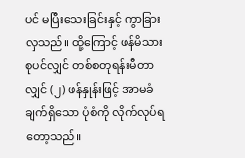ပင် မပြီးသေးခြင်းနှင့် ကွာခြားလှသည်။ ထို့ကြောင့် ဖန်မိသားစုပင်လျှင် တစ်စတုရန်းမီတာလျှင် (၂) ဖန်နှုန်းဖြင့် အာမခံချက်ရှိသော ပုံစံကို လိုက်လုပ်ရ တော့သည်။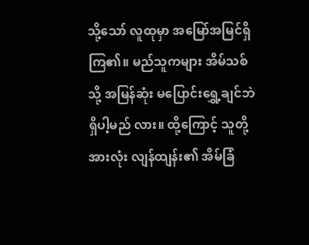သို့သော် လူထုမှာ အမြော်အမြင်ရှိကြ၏။ မည်သူကများ အိမ်သစ်သို့ အမြန်ဆုံး မပြောင်းရွှေ့ချင်ဘဲ ရှိပါ့မည် လား။ ထို့ကြောင့် သူတို့အားလုံး လျန်ထျန်း၏ အိမ်ခြံ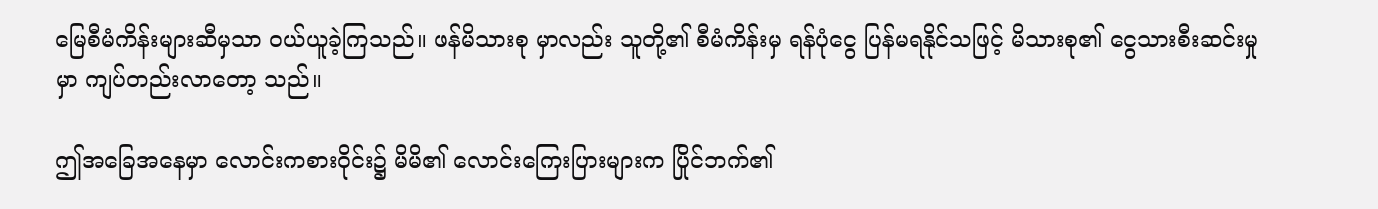မြေစီမံကိန်းများဆီမှသာ ဝယ်ယူခဲ့ကြသည်။ ဖန်မိသားစု မှာလည်း သူတို့၏ စီမံကိန်းမှ ရန်ပုံငွေ ပြန်မရနိုင်သဖြင့် မိသားစု၏ ငွေသားစီးဆင်းမှုမှာ ကျပ်တည်းလာတော့ သည်။

ဤအခြေအနေမှာ လောင်းကစားဝိုင်း၌ မိမိ၏ လောင်းကြေးပြားများက ပြိုင်ဘက်၏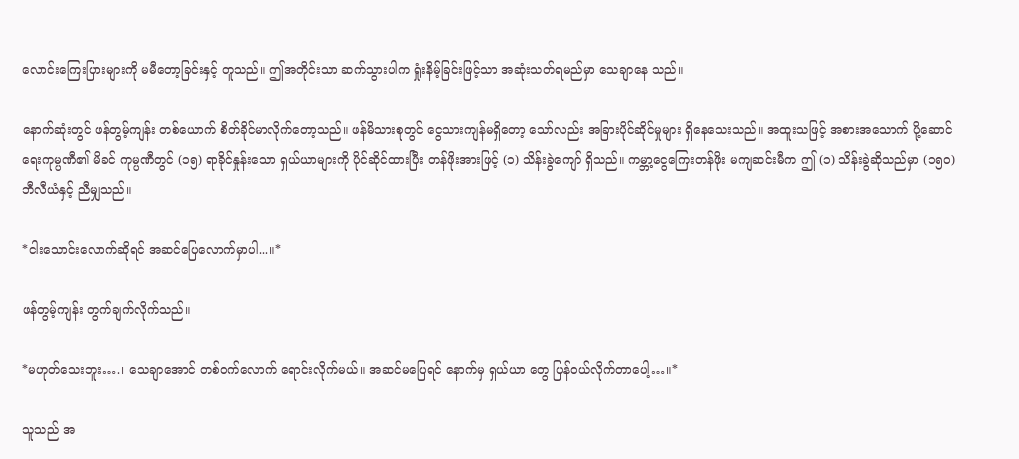လောင်းကြေးပြားများကို မမီတော့ခြင်းနှင့် တူသည်။ ဤအတိုင်းသာ ဆက်သွားပါက ရှုံးနိမ့်ခြင်းဖြင့်သာ အဆုံးသတ်ရမည်မှာ သေချာနေ သည်။

နောက်ဆုံးတွင် ဖန်တွမ့်ကျန်း တစ်ယောက် စိတ်ခိုင်မာလိုက်တော့သည်။ ဖန်မိသားစုတွင် ငွေသားကျန်မရှိတော့ သော်လည်း အခြားပိုင်ဆိုင်မှုများ ရှိနေသေးသည်။ အထူးသဖြင့် အစားအသောက် ပို့ဆောင်ရေးကုမ္ပဏီ၏ မိခင် ကုမ္ပဏီတွင် (၁၅) ရာခိုင်နှုန်းသော ရှယ်ယာများကို ပိုင်ဆိုင်ထားပြီး တန်ဖိုးအားဖြင့် (၁) သိန်းခွဲကျော် ရှိသည်။ ကမ္ဘာ့ငွေကြေးတန်ဖိုး မကျဆင်းမီက ဤ (၁) သိန်းခွဲဆိုသည်မှာ (၁၅၀) ဘီလီယံနှင့် ညီမျှသည်။

*ငါးသောင်းလောက်ဆိုရင် အဆင်ပြေလောက်မှာပါ...။*

ဖန်တွမ့်ကျန်း တွက်ချက်လိုက်သည်။

*မဟုတ်သေးဘူး….၊ သေချာအောင် တစ်ဝက်လောက် ရောင်းလိုက်မယ်။ အဆင်မပြေရင် နောက်မှ ရှယ်ယာ တွေ ပြန်ဝယ်လိုက်တာပေါ့…။*

သူသည် အ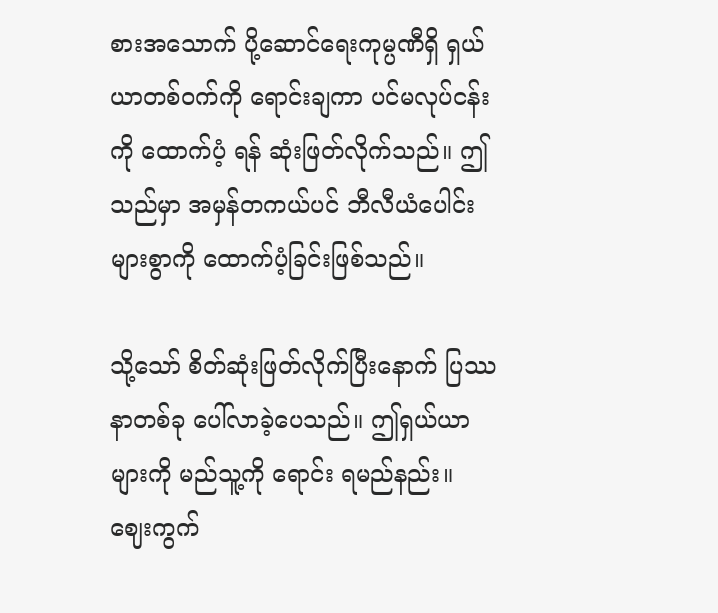စားအသောက် ပို့ဆောင်ရေးကုမ္ပဏီရှိ ရှယ်ယာတစ်ဝက်ကို ရောင်းချကာ ပင်မလုပ်ငန်းကို ထောက်ပံ့ ရန် ဆုံးဖြတ်လိုက်သည်။ ဤသည်မှာ အမှန်တကယ်ပင် ဘီလီယံပေါင်းများစွာကို ထောက်ပံ့ခြင်းဖြစ်သည်။

သို့သော် စိတ်ဆုံးဖြတ်လိုက်ပြီးနောက် ပြဿနာတစ်ခု ပေါ်လာခဲ့ပေသည်။ ဤရှယ်ယာများကို မည်သူ့ကို ရောင်း ရမည်နည်း။ ဈေးကွက်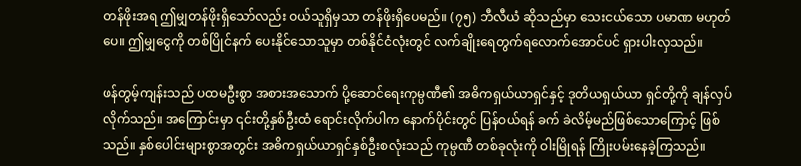တန်ဖိုးအရ ဤမျှတန်ဖိုးရှိသော်လည်း ဝယ်သူရှိမှသာ တန်ဖိုးရှိပေမည်။ (၇၅) ဘီလီယံ ဆိုသည်မှာ သေးငယ်သော ပမာဏ မဟုတ်ပေ။ ဤမျှငွေကို တစ်ပြိုင်နက် ပေးနိုင်သောသူမှာ တစ်နိုင်ငံလုံးတွင် လက်ချိုးရေတွက်ရလောက်အောင်ပင် ရှားပါးလှသည်။

ဖန်တွမ့်ကျန်းသည် ပထမဦးစွာ အစားအသောက် ပို့ဆောင်ရေးကုမ္ပဏီ၏ အဓိကရှယ်ယာရှင်နှင့် ဒုတိယရှယ်ယာ ရှင်တို့ကို ချန်လှပ်လိုက်သည်။ အကြောင်းမှာ ၎င်းတို့နှစ်ဦးထံ ရောင်းလိုက်ပါက နောက်ပိုင်းတွင် ပြန်ဝယ်ရန် ခက် ခဲလိမ့်မည်ဖြစ်သောကြောင့် ဖြစ်သည်။ နှစ်ပေါင်းများစွာအတွင်း အဓိကရှယ်ယာရှင်နှစ်ဦးစလုံးသည် ကုမ္ပဏီ တစ်ခုလုံးကို ဝါးမြိုရန် ကြိုးပမ်းနေခဲ့ကြသည်။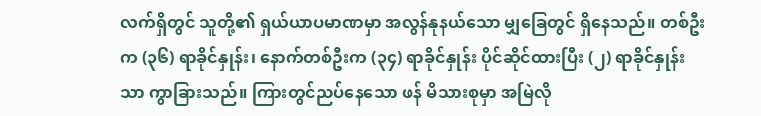လက်ရှိတွင် သူတို့၏ ရှယ်ယာပမာဏမှာ အလွန်နုနယ်သော မျှခြေတွင် ရှိနေသည်။ တစ်ဦးက (၃၆) ရာခိုင်နှုန်း၊ နောက်တစ်ဦးက (၃၄) ရာခိုင်နှုန်း ပိုင်ဆိုင်ထားပြီး (၂) ရာခိုင်နှုန်းသာ ကွာခြားသည်။ ကြားတွင်ညပ်နေသော ဖန် မိသားစုမှာ အမြဲလို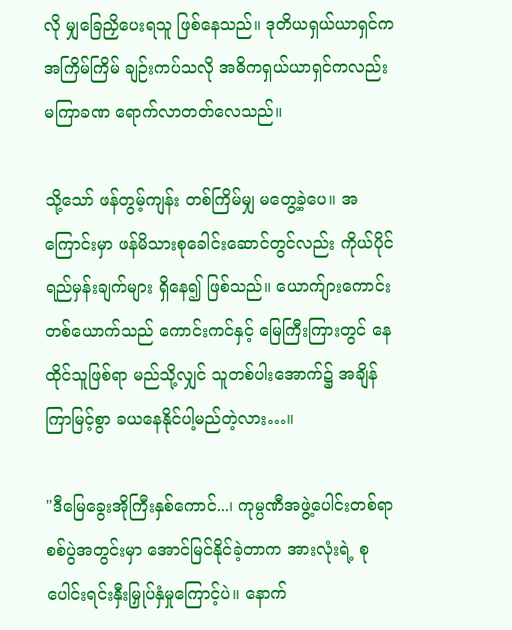လို မျှခြေညှိပေးရသူ ဖြစ်နေသည်။ ဒုတိယရှယ်ယာရှင်က အကြိမ်ကြိမ် ချဉ်းကပ်သလို အဓိကရှယ်ယာရှင်ကလည်း မကြာခဏ ရောက်လာတတ်လေသည်။

သို့သော် ဖန်တွမ့်ကျန်း တစ်ကြိမ်မျှ မတွေ့ခဲ့ပေ။ အကြောင်းမှာ ဖန်မိသားစုခေါင်းဆောင်တွင်လည်း ကိုယ်ပိုင် ရည်မှန်းချက်များ ရှိနေ၍ ဖြစ်သည်။ ယောက်ျားကောင်းတစ်ယောက်သည် ကောင်းကင်နှင့် မြေကြီးကြားတွင် နေထိုင်သူဖြစ်ရာ မည်သို့လျှင် သူတစ်ပါးအောက်၌ အချိန်ကြာမြင့်စွာ ခယနေနိုင်ပါ့မည်တဲ့လား…။

"ဒီမြေခွေးအိုကြီးနှစ်ကောင်...၊ ကုမ္ပဏီအဖွဲ့ပေါင်းတစ်ရာ စစ်ပွဲအတွင်းမှာ အောင်မြင်နိုင်ခဲ့တာက အားလုံးရဲ့ စုပေါင်းရင်းနှီးမြှုပ်နှံမှုကြောင့်ပဲ။ နောက်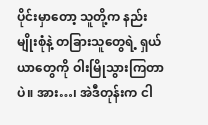ပိုင်းမှာတော့ သူတို့က နည်းမျိုးစုံနဲ့ တခြားသူတွေရဲ့ ရှယ်ယာတွေကို ဝါးမြိုသွားကြတာပဲ။ အား…၊ အဲဒီတုန်းက ငါ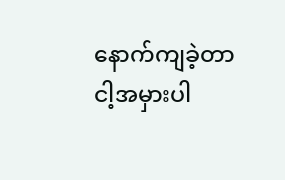နောက်ကျခဲ့တာ ငါ့အမှားပါ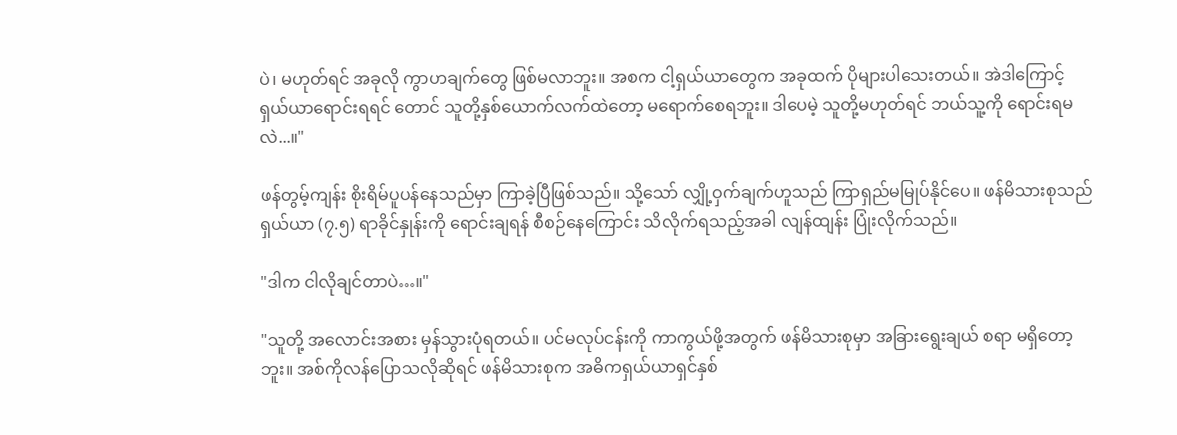ပဲ၊ မဟုတ်ရင် အခုလို ကွာဟချက်တွေ ဖြစ်မလာဘူး။ အစက ငါ့ရှယ်ယာတွေက အခုထက် ပိုများပါသေးတယ်။ အဲဒါကြောင့် ရှယ်ယာရောင်းရရင် တောင် သူတို့နှစ်ယောက်လက်ထဲတော့ မရောက်စေရဘူး။ ဒါပေမဲ့ သူတို့မဟုတ်ရင် ဘယ်သူ့ကို ရောင်းရမလဲ...။"

ဖန်တွမ့်ကျန်း စိုးရိမ်ပူပန်နေသည်မှာ ကြာခဲ့ပြီဖြစ်သည်။ သို့သော် လျှို့ဝှက်ချက်ဟူသည် ကြာရှည်မမြုပ်နိုင်ပေ။ ဖန်မိသားစုသည် ရှယ်ယာ (၇.၅) ရာခိုင်နှုန်းကို ရောင်းချရန် စီစဉ်နေကြောင်း သိလိုက်ရသည့်အခါ လျန်ထျန်း ပြုံးလိုက်သည်။

"ဒါက ငါလိုချင်တာပဲ…။"

"သူတို့ အလောင်းအစား မှန်သွားပုံရတယ်။ ပင်မလုပ်ငန်းကို ကာကွယ်ဖို့အတွက် ဖန်မိသားစုမှာ အခြားရွေးချယ် စရာ မရှိတော့ဘူး။ အစ်ကိုလန်ပြောသလိုဆိုရင် ဖန်မိသားစုက အဓိကရှယ်ယာရှင်နှစ်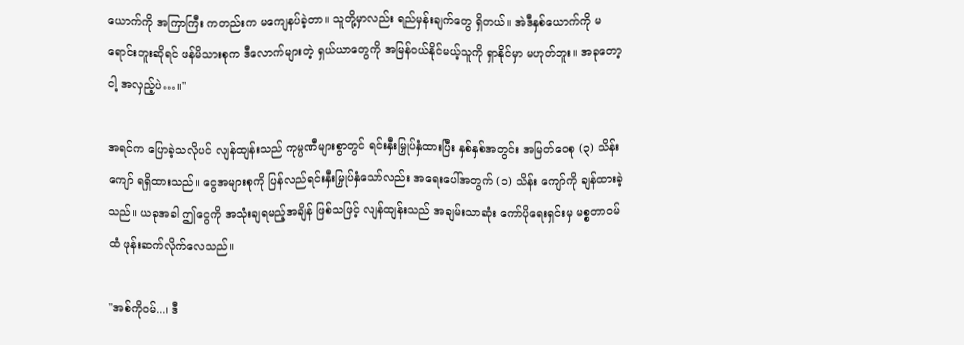ယောက်ကို အကြာကြီး ကတည်းက မကျေနပ်ခဲ့တာ။ သူတို့မှာလည်း ရည်မှန်းချက်တွေ ရှိတယ်။ အဲဒီနှစ်ယောက်ကို မရောင်းဘူးဆိုရင် ဖန်မိသားစုက ဒီလောက်များတဲ့ ရှယ်ယာတွေကို အမြန်ဝယ်နိုင်မယ့်သူကို ရှာနိုင်မှာ မဟုတ်ဘူး။ အခုတော့ ငါ့ အလှည့်ပဲ…။"

အရင်က ပြောခဲ့သလိုပင် လျန်ထျန်းသည် ကုမ္ပဏီများစွာတွင် ရင်းနှီးမြှုပ်နှံထားပြီး နှစ်နှစ်အတွင်း အမြတ်ဝေစု (၃) သိန်းကျော် ရရှိထားသည်။ ငွေအများစုကို ပြန်လည်ရင်းနှီးမြှုပ်နှံသော်လည်း အရေးပေါ်အတွက် (၁) သိန်း ကျော်ကို ချန်ထားခဲ့သည်။ ယခုအခါ ဤငွေကို အသုံးချရမည့်အချိန် ဖြစ်သဖြင့် လျန်ထျန်းသည် အချမ်းသာဆုံး ကော်ပိုရေးရှင်းမှ မစ္စတာဝမ်ထံ ဖုန်းဆက်လိုက်လေသည်။

"အစ်ကိုဝမ်...၊ ဒီ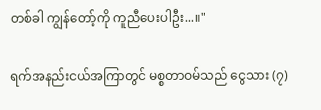တစ်ခါ ကျွန်တော့်ကို ကူညီပေးပါဦး...။"

ရက်အနည်းငယ်အကြာတွင် မစ္စတာဝမ်သည် ငွေသား (၇)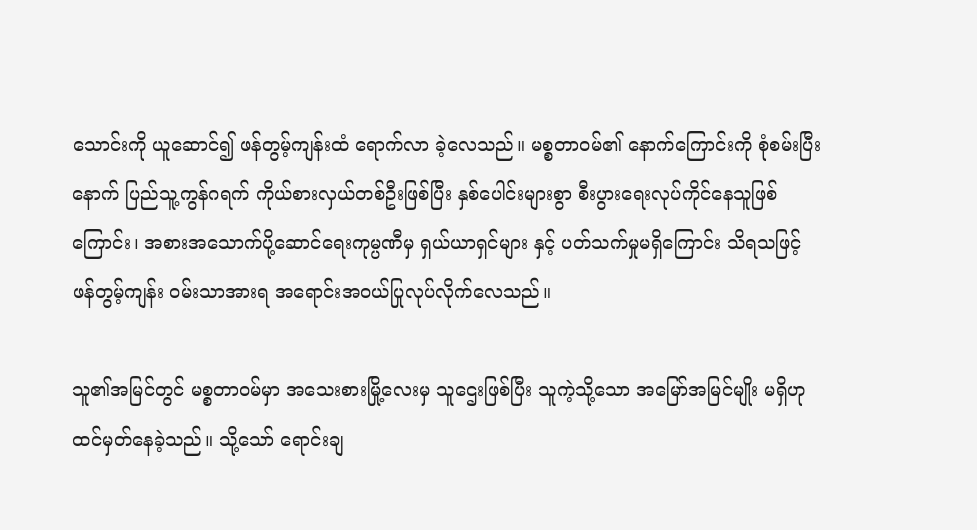သောင်းကို ယူဆောင်၍ ဖန်တွမ့်ကျန်းထံ ရောက်လာ ခဲ့လေသည်။ မစ္စတာဝမ်၏ နောက်ကြောင်းကို စုံစမ်းပြီးနောက် ပြည်သူ့ကွန်ဂရက် ကိုယ်စားလှယ်တစ်ဦးဖြစ်ပြီး နှစ်ပေါင်းများစွာ စီးပွားရေးလုပ်ကိုင်နေသူဖြစ်ကြောင်း၊ အစားအသောက်ပို့ဆောင်ရေးကုမ္ပဏီမှ ရှယ်ယာရှင်များ နှင့် ပတ်သက်မှုမရှိကြောင်း သိရသဖြင့် ဖန်တွမ့်ကျန်း ဝမ်းသာအားရ အရောင်းအဝယ်ပြုလုပ်လိုက်လေသည်။

သူ၏အမြင်တွင် မစ္စတာဝမ်မှာ အသေးစားမြို့လေးမှ သူဌေးဖြစ်ပြီး သူကဲ့သို့သော အမြော်အမြင်မျိုး မရှိဟု ထင်မှတ်နေခဲ့သည်။ သို့သော် ရောင်းချ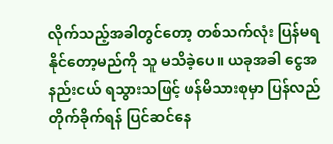လိုက်သည့်အခါတွင်တော့ တစ်သက်လုံး ပြန်မရနိုင်တော့မည်ကို သူ မသိခဲ့ပေ။ ယခုအခါ ငွေအနည်းငယ် ရသွားသဖြင့် ဖန်မိသားစုမှာ ပြန်လည်တိုက်ခိုက်ရန် ပြင်ဆင်နေ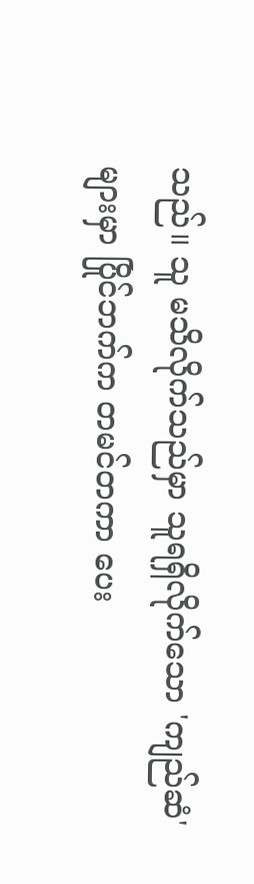သည်။ သူ မသိလိုက်သည်မှာ သူရရှိလိုက်သော 'ကျည်ဆံ' များမှာ ပြိုင်ဘက်က တမင်တကာ ပေး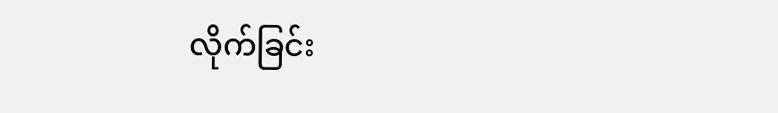လိုက်ခြင်း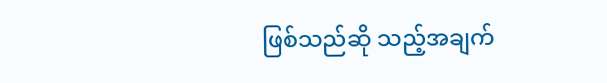ဖြစ်သည်ဆို သည့်အချက်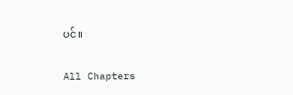ပင်။

All Chapters